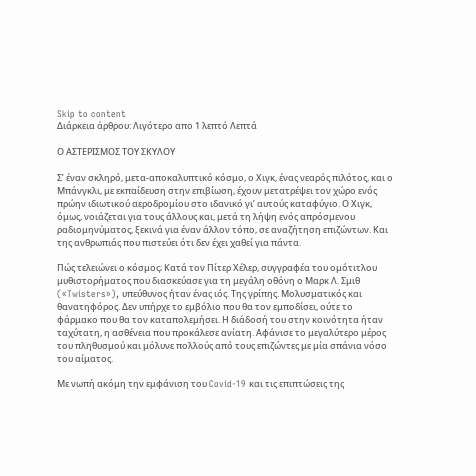Skip to content
Διάρκεια άρθρου: Λιγότερο απο 1 λεπτό Λεπτά

Ο ΑΣΤΕΡΙΣΜΟΣ ΤΟΥ ΣΚΥΛΟΥ

Σ’ έναν σκληρό, μετα-αποκαλυπτικό κόσμο, ο Χιγκ, ένας νεαρός πιλότος, και ο Μπάνγκλι, με εκπαίδευση στην επιβίωση, έχουν μετατρέψει τον χώρο ενός πρώην ιδιωτικού αεροδρομίου στο ιδανικό γι’ αυτούς καταφύγιο. Ο Χιγκ, όμως, νοιάζεται για τους άλλους και, μετά τη λήψη ενός απρόσμενου ραδιομηνύματος, ξεκινά για έναν άλλον τόπο, σε αναζήτηση επιζώντων. Και της ανθρωπιάς που πιστεύει ότι δεν έχει χαθεί για πάντα.

Πώς τελειώνει ο κόσμος; Κατά τον Πίτερ Χέλερ, συγγραφέα του ομότιτλου μυθιστορήματος που διασκεύασε για τη μεγάλη οθόνη ο Μαρκ Λ. Σμιθ («Twisters»), υπεύθυνος ήταν ένας ιός. Της γρίπης. Μολυσματικός και θανατηφόρος. Δεν υπήρχε το εμβόλιο που θα τον εμποδίσει, ούτε το φάρμακο που θα τον καταπολεμήσει. Η διάδοσή του στην κοινότητα ήταν ταχύτατη, η ασθένεια που προκάλεσε ανίατη. Αφάνισε το μεγαλύτερο μέρος του πληθυσμού και μόλυνε πολλούς από τους επιζώντες με μία σπάνια νόσο του αίματος.

Με νωπή ακόμη την εμφάνιση του Covid-19 και τις επιπτώσεις της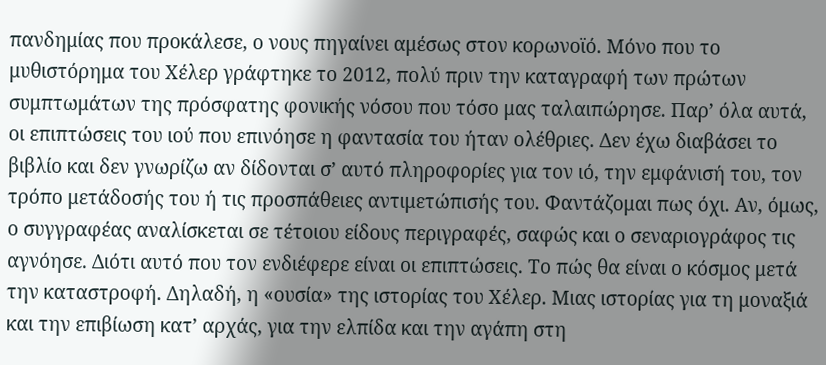πανδημίας που προκάλεσε, ο νους πηγαίνει αμέσως στον κορωνοϊό. Μόνο που το μυθιστόρημα του Χέλερ γράφτηκε το 2012, πολύ πριν την καταγραφή των πρώτων συμπτωμάτων της πρόσφατης φονικής νόσου που τόσο μας ταλαιπώρησε. Παρ’ όλα αυτά, οι επιπτώσεις του ιού που επινόησε η φαντασία του ήταν ολέθριες. Δεν έχω διαβάσει το βιβλίο και δεν γνωρίζω αν δίδονται σ’ αυτό πληροφορίες για τον ιό, την εμφάνισή του, τον τρόπο μετάδοσής του ή τις προσπάθειες αντιμετώπισής του. Φαντάζομαι πως όχι. Αν, όμως, ο συγγραφέας αναλίσκεται σε τέτοιου είδους περιγραφές, σαφώς και ο σεναριογράφος τις αγνόησε. Διότι αυτό που τον ενδιέφερε είναι οι επιπτώσεις. Το πώς θα είναι ο κόσμος μετά την καταστροφή. Δηλαδή, η «ουσία» της ιστορίας του Χέλερ. Μιας ιστορίας για τη μοναξιά και την επιβίωση κατ’ αρχάς, για την ελπίδα και την αγάπη στη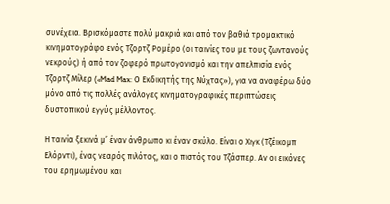συνέχεια. Βρισκόμαστε πολύ μακριά και από τον βαθιά τρομακτικό κινηματογράφο ενός Τζορτζ Ρομέρο (οι ταινίες του με τους ζωντανούς νεκρούς) ή από τον ζοφερό πρωτογονισμό και την απελπισία ενός Τζορτζ Μίλερ («Mad Max: Ο Εκδικητής της Νύχτας»), για να αναφέρω δύο μόνο από τις πολλές ανάλογες κινηματογραφικές περιπτώσεις δυστοπικού εγγύς μέλλοντος.

Η ταινία ξεκινά μ’ έναν άνθρωπο κι έναν σκύλο. Είναι ο Χιγκ (Τζέικομπ Ελόρντι), ένας νεαρός πιλότος, και ο πιστός του Τζάσπερ. Αν οι εικόνες του ερημωμένου και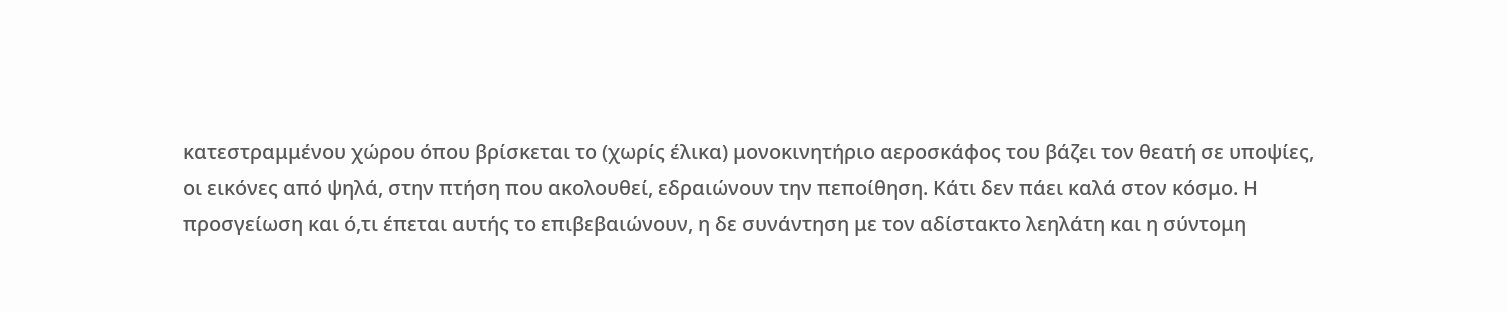κατεστραμμένου χώρου όπου βρίσκεται το (χωρίς έλικα) μονοκινητήριο αεροσκάφος του βάζει τον θεατή σε υποψίες, οι εικόνες από ψηλά, στην πτήση που ακολουθεί, εδραιώνουν την πεποίθηση. Κάτι δεν πάει καλά στον κόσμο. Η προσγείωση και ό,τι έπεται αυτής το επιβεβαιώνουν, η δε συνάντηση με τον αδίστακτο λεηλάτη και η σύντομη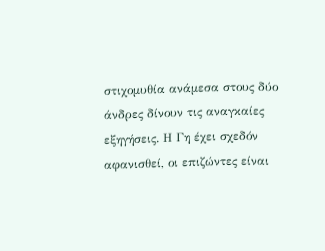στιχομυθία ανάμεσα στους δύο άνδρες δίνουν τις αναγκαίες εξηγήσεις. Η Γη έχει σχεδόν αφανισθεί, οι επιζώντες είναι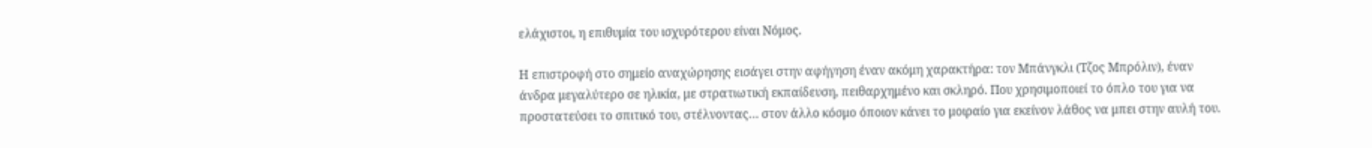ελάχιστοι, η επιθυμία του ισχυρότερου είναι Νόμος.

Η επιστροφή στο σημείο αναχώρησης εισάγει στην αφήγηση έναν ακόμη χαρακτήρα: τον Μπάνγκλι (Τζος Μπρόλιν), έναν άνδρα μεγαλύτερο σε ηλικία, με στρατιωτική εκπαίδευση, πειθαρχημένο και σκληρό. Που χρησιμοποιεί το όπλο του για να προστατεύσει το σπιτικό του, στέλνοντας… στον άλλο κόσμο όποιον κάνει το μοιραίο για εκείνον λάθος να μπει στην αυλή του.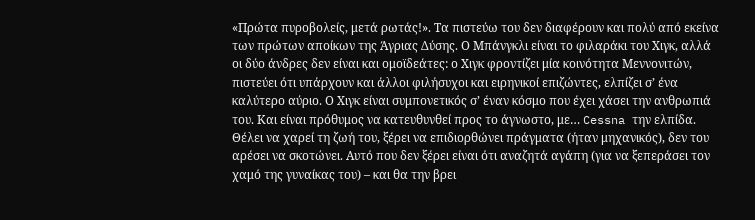«Πρώτα πυροβολείς, μετά ρωτάς!». Τα πιστεύω του δεν διαφέρουν και πολύ από εκείνα των πρώτων αποίκων της Άγριας Δύσης. Ο Μπάνγκλι είναι το φιλαράκι του Χιγκ, αλλά οι δύο άνδρες δεν είναι και ομοϊδεάτες: ο Χιγκ φροντίζει μία κοινότητα Μεννονιτών, πιστεύει ότι υπάρχουν και άλλοι φιλήσυχοι και ειρηνικοί επιζώντες, ελπίζει σ’ ένα καλύτερο αύριο. Ο Χιγκ είναι συμπονετικός σ’ έναν κόσμο που έχει χάσει την ανθρωπιά του. Και είναι πρόθυμος να κατευθυνθεί προς το άγνωστο, με… Cessna την ελπίδα. Θέλει να χαρεί τη ζωή του, ξέρει να επιδιορθώνει πράγματα (ήταν μηχανικός), δεν του αρέσει να σκοτώνει. Αυτό που δεν ξέρει είναι ότι αναζητά αγάπη (για να ξεπεράσει τον χαμό της γυναίκας του) – και θα την βρει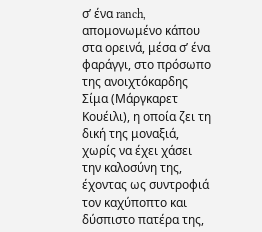σ’ ένα ranch, απομονωμένο κάπου στα ορεινά, μέσα σ’ ένα φαράγγι, στο πρόσωπο της ανοιχτόκαρδης Σίμα (Μάργκαρετ Κουέιλι), η οποία ζει τη δική της μοναξιά, χωρίς να έχει χάσει την καλοσύνη της, έχοντας ως συντροφιά τον καχύποπτο και δύσπιστο πατέρα της,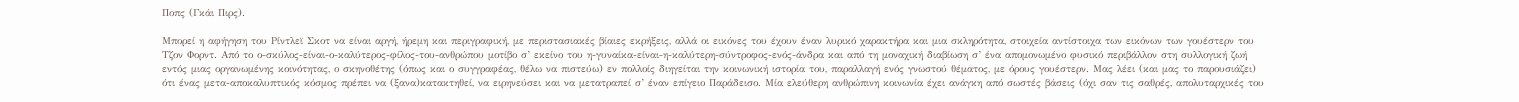Ποπς (Γκάι Πιρς).

Μπορεί η αφήγηση του Ρίντλεϊ Σκοτ να είναι αργή, ήρεμη και περιγραφική, με περιστασιακές βίαιες εκρήξεις, αλλά οι εικόνες του έχουν έναν λυρικό χαρακτήρα και μια σκληρότητα, στοιχεία αντίστοιχα των εικόνων των γουέστερν του Τζον Φορντ. Από το ο-σκύλος-είναι-ο-καλύτερος-φίλος-του-ανθρώπου μοτίβο σ’ εκείνο του η-γυναίκα-είναι-η-καλύτερη-σύντροφος-ενός-άνδρα και από τη μοναχική διαβίωση σ’ ένα απομονωμένο φυσικό περιβάλλον στη συλλογική ζωή εντός μιας οργανωμένης κοινότητας, ο σκηνοθέτης (όπως και ο συγγραφέας, θέλω να πιστεύω) εν πολλοίς διηγείται την κοινωνική ιστορία του, παραλλαγή ενός γνωστού θέματος, με όρους γουέστερν. Μας λέει (και μας το παρουσιάζει) ότι ένας μετα-αποκαλυπτικός κόσμος πρέπει να (ξανα)κατακτηθεί, να ειρηνεύσει και να μετατραπεί σ’ έναν επίγειο Παράδεισο. Μία ελεύθερη ανθρώπινη κοινωνία έχει ανάγκη από σωστές βάσεις (όχι σαν τις σαθρές, απολυταρχικές του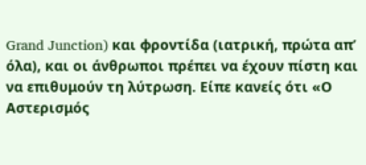Grand Junction) και φροντίδα (ιατρική, πρώτα απ’ όλα), και οι άνθρωποι πρέπει να έχουν πίστη και να επιθυμούν τη λύτρωση. Είπε κανείς ότι «Ο Αστερισμός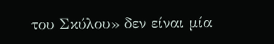του Σκύλου» δεν είναι μία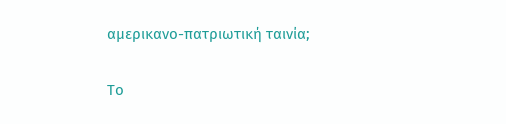αμερικανο-πατριωτική ταινία;

Το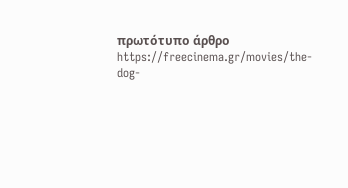πρωτότυπο άρθρο https://freecinema.gr/movies/the-dog-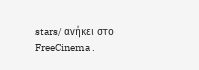stars/ ανήκει στο FreeCinema .